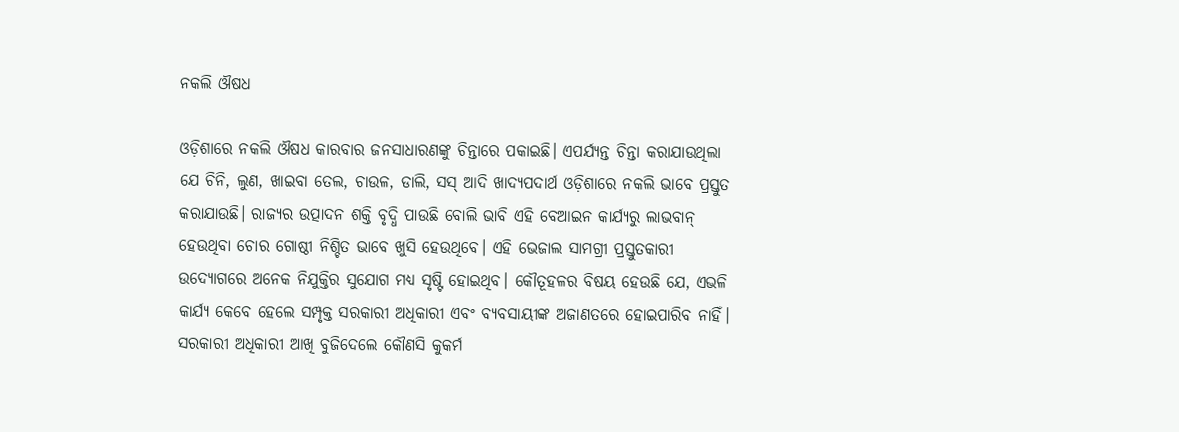ନକଲି ଔଷଧ

ଓଡ଼ିଶାରେ ନକଲି ଔଷଧ କାରବାର ଜନସାଧାରଣଙ୍କୁ ଚିନ୍ତାରେ ପକାଇଛି। ଏପର୍ଯ୍ୟନ୍ତ ଚିନ୍ତା କରାଯାଉଥିଲା ଯେ ଚିନି, ଲୁଣ, ଖାଇବା ତେଲ, ଚାଉଳ, ଡାଲି, ସସ୍‌ ଆଦି ଖାଦ୍ୟପଦାର୍ଥ ଓଡ଼ିଶାରେ ନକଲି ଭାବେ ପ୍ରସ୍ତୁତ କରାଯାଉଛି। ରାଜ୍ୟର ଉତ୍ପାଦନ ଶକ୍ତି ବୃଦ୍ଧି ପାଉଛି ବୋଲି ଭାବି ଏହି ବେଆଇନ କାର୍ଯ୍ୟରୁ ଲାଭବାନ୍‌ ହେଉଥିବା ଚୋର ଗୋଷ୍ଠୀ ନିଶ୍ଚିତ ଭାବେ ଖୁସି ହେଉଥିବେ। ଏହି ଭେଜାଲ ସାମଗ୍ରୀ ପ୍ରସ୍ତୁତକାରୀ ଉଦ୍ୟୋଗରେ ଅନେକ ନିଯୁକ୍ତିର ସୁଯୋଗ ମଧ୍ୟ ସୃଷ୍ଟି ହୋଇଥିବ। କୌତୂହଳର ବିଷୟ ହେଉଛି ଯେ, ଏଭଳି କାର୍ଯ୍ୟ କେବେ ହେଲେ ସମ୍ପୃକ୍ତ ସରକାରୀ ଅଧିକାରୀ ଏବଂ ବ୍ୟବସାୟୀଙ୍କ ଅଜାଣତରେ ହୋଇପାରିବ ନାହିଁ। ସରକାରୀ ଅଧିକାରୀ ଆଖି ବୁଜିଦେଲେ କୌଣସି କୁକର୍ମ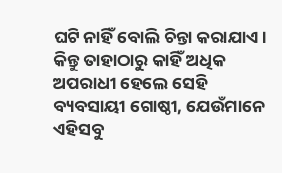ଘଟି ନାହିଁ ବୋଲି ଚିନ୍ତା କରାଯାଏ। କିନ୍ତୁ ତାହାଠାରୁ କାହିଁ ଅଧିକ ଅପରାଧୀ ହେଲେ ସେହି ବ୍ୟବସାୟୀ ଗୋଷ୍ଠୀ, ଯେଉଁମାନେ ଏହିସବୁ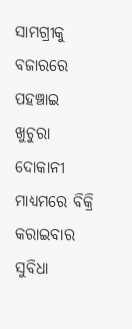ସାମଗ୍ରୀକୁ ବଜାରରେ ପହଞ୍ଚାଇ ଖୁଚୁରା ଦୋକାନୀ ମାଧ୍ୟମରେ ବିକ୍ରି କରାଇବାର ସୁବିଧା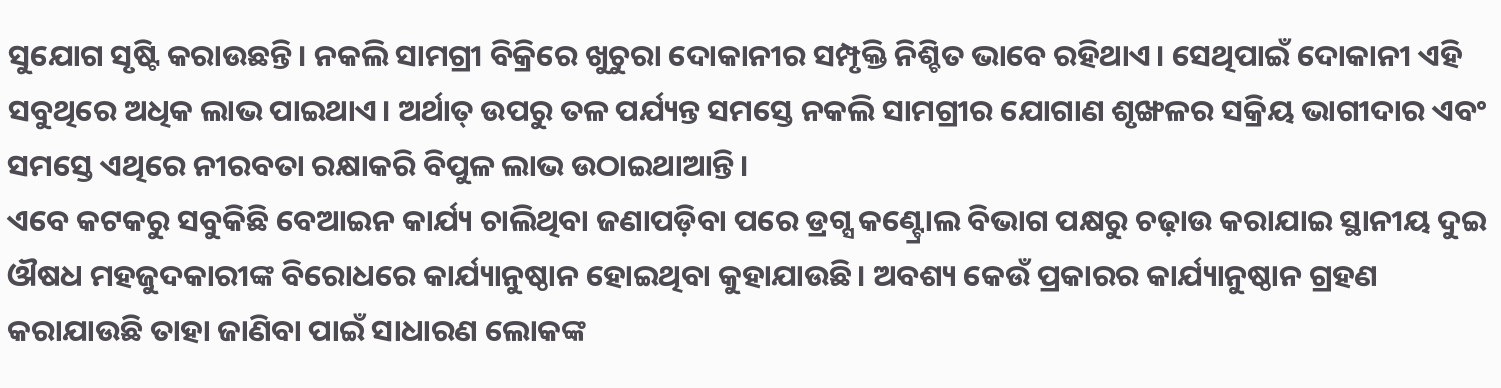ସୁଯୋଗ ସୃଷ୍ଟି କରାଉଛନ୍ତି। ନକଲି ସାମଗ୍ରୀ ବିକ୍ରିରେ ଖୁଚୁରା ଦୋକାନୀର ସମ୍ପୃକ୍ତି ନିଶ୍ଚିତ ଭାବେ ରହିଥାଏ। ସେଥିପାଇଁ ଦୋକାନୀ ଏହି ସବୁଥିରେ ଅଧିକ ଲାଭ ପାଇଥାଏ। ଅର୍ଥାତ୍‌ ଉପରୁ ତଳ ପର୍ଯ୍ୟନ୍ତ ସମସ୍ତେ ନକଲି ସାମଗ୍ରୀର ଯୋଗାଣ ଶୃଙ୍ଖଳର ସକ୍ରିୟ ଭାଗୀଦାର ଏବଂ ସମସ୍ତେ ଏଥିରେ ନୀରବତା ରକ୍ଷାକରି ବିପୁଳ ଲାଭ ଉଠାଇଥାଆନ୍ତି।
ଏବେ କଟକରୁ ସବୁକିଛି ବେଆଇନ କାର୍ଯ୍ୟ ଚାଲିଥିବା ଜଣାପଡ଼ିବା ପରେ ଡ୍ରଗ୍ସ କଣ୍ଟ୍ରୋଲ ବିଭାଗ ପକ୍ଷରୁ ଚଢ଼ାଉ କରାଯାଇ ସ୍ଥାନୀୟ ଦୁଇ ଔଷଧ ମହଜୁଦକାରୀଙ୍କ ବିରୋଧରେ କାର୍ଯ୍ୟାନୁଷ୍ଠାନ ହୋଇଥିବା କୁହାଯାଉଛି। ଅବଶ୍ୟ କେଉଁ ପ୍ରକାରର କାର୍ଯ୍ୟାନୁଷ୍ଠାନ ଗ୍ରହଣ କରାଯାଉଛି ତାହା ଜାଣିବା ପାଇଁ ସାଧାରଣ ଲୋକଙ୍କ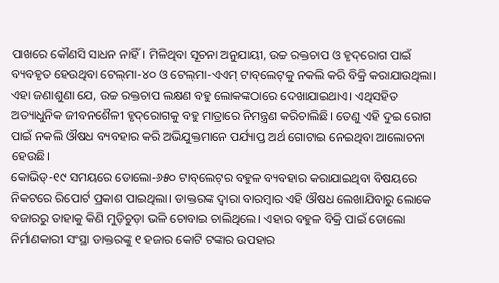ପାଖରେ କୌଣସି ସାଧନ ନାହିଁ। ମିଳିଥିବା ସୂଚନା ଅନୁଯାୟୀ, ଉଚ୍ଚ ରକ୍ତଚାପ ଓ ହୃଦ୍‌ରୋଗ ପାଇଁ ବ୍ୟବହୃତ ହେଉଥିବା ଟେଲ୍‌ମା-୪୦ ଓ ଟେଲ୍‌ମା-ଏଏମ୍‌ ଟାବ୍‌ଲେଟ୍‌କୁ ନକଲି କରି ବିକ୍ରି କରାଯାଉଥିଲା। ଏହା ଜଣାଶୁଣା ଯେ, ଉଚ୍ଚ ରକ୍ତଚାପ ଲକ୍ଷଣ ବହୁ ଲୋକଙ୍କଠାରେ ଦେଖାଯାଇଥାଏ। ଏଥିସହିତ ଅତ୍ୟାଧୁନିକ ଜୀବନଶୈଳୀ ହୃଦ୍‌ରୋଗକୁ ବହୁ ମାତ୍ରାରେ ନିମନ୍ତ୍ରଣ କରିଚାଲିଛି। ତେଣୁ ଏହି ଦୁଇ ରୋଗ ପାଇଁ ନକଲି ଔଷଧ ବ୍ୟବହାର କରି ଅଭିଯୁକ୍ତମାନେ ପର୍ଯ୍ୟାପ୍ତ ଅର୍ଥ ଗୋଟାଇ ନେଇଥିବା ଆଲୋଚନା ହେଉଛି।
କୋଭିଡ୍‌-୧୯ ସମୟରେ ଡୋଲୋ-୬୫୦ ଟାବ୍‌ଲେଟ୍‌ର ବହୁଳ ବ୍ୟବହାର କରାଯାଇଥିବା ବିଷୟରେ ନିକଟରେ ରିପୋର୍ଟ ପ୍ରକାଶ ପାଇଥିଲା। ଡାକ୍ତରଙ୍କ ଦ୍ୱାରା ବାରମ୍ବାର ଏହି ଔଷଧ ଲେଖାଯିବାରୁ ଲୋକେ ବଜାରରୁ ତାହାକୁ କିଣି ମୁଡ଼ିଚୁଡ଼ା ଭଳି ଚୋବାଇ ଚାଲିଥିଲେ। ଏହାର ବହୁଳ ବିକ୍ରି ପାଇଁ ଡୋଲୋ ନିର୍ମାଣକାରୀ ସଂସ୍ଥା ଡାକ୍ତରଙ୍କୁ ୧ ହଜାର କୋଟି ଟଙ୍କାର ଉପହାର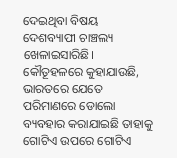ଦେଇଥିବା ବିଷୟ ଦେଶବ୍ୟାପୀ ଚାଞ୍ଚଲ୍ୟ ଖେଳାଇସାରିଛି। କୌତୂହଳରେ କୁହାଯାଉଛି, ଭାରତରେ ଯେତେ ପରିମାଣରେ ଡୋଲୋ ବ୍ୟବହାର କରାଯାଇଛି ତାହାକୁ ଗୋଟିଏ ଉପରେ ଗୋଟିଏ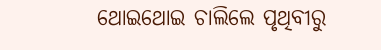ଥୋଇଥୋଇ ଚାଲିଲେ ପୃଥିବୀରୁ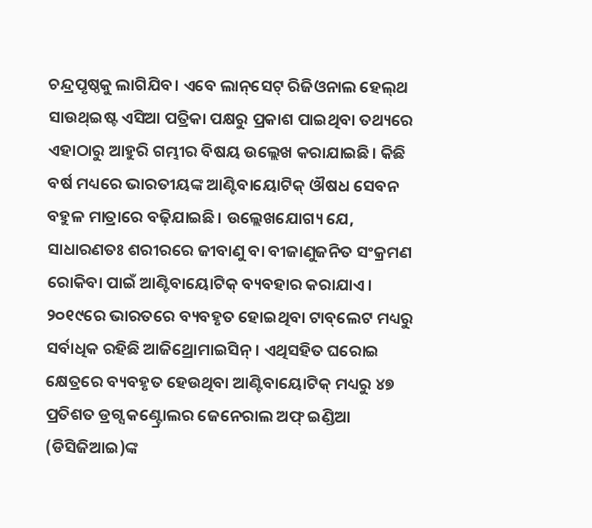ଚନ୍ଦ୍ରପୃଷ୍ଠକୁ ଲାଗିଯିବ। ଏବେ ଲାନ୍‌ସେଟ୍‌ ରିଜିଓନାଲ ହେଲ୍‌ଥ ସାଉଥ୍‌ଇଷ୍ଟ ଏସିଆ ପତ୍ରିକା ପକ୍ଷରୁ ପ୍ରକାଶ ପାଇଥିବା ତଥ୍ୟରେ ଏହାଠାରୁ ଆହୁରି ଗମ୍ଭୀର ବିଷୟ ଉଲ୍ଲେଖ କରାଯାଇଛି। କିଛି ବର୍ଷ ମଧ୍ୟରେ ଭାରତୀୟଙ୍କ ଆଣ୍ଟିବାୟୋଟିକ୍‌ ଔଷଧ ସେବନ ବହୁଳ ମାତ୍ରାରେ ବଢ଼ିଯାଇଛି। ଉଲ୍ଲେଖଯୋଗ୍ୟ ଯେ, ସାଧାରଣତଃ ଶରୀରରେ ଜୀବାଣୁ ବା ବୀଜାଣୁଜନିତ ସଂକ୍ରମଣ ରୋକିବା ପାଇଁ ଆଣ୍ଟିବାୟୋଟିକ୍‌ ବ୍ୟବହାର କରାଯାଏ। ୨୦୧୯ରେ ଭାରତରେ ବ୍ୟବହୃତ ହୋଇଥିବା ଟାବ୍‌ଲେଟ ମଧ୍ୟରୁ ସର୍ବାଧିକ ରହିଛି ଆଜିଥ୍ରୋମାଇସିନ୍‌। ଏଥିସହିତ ଘରୋଇ କ୍ଷେତ୍ରରେ ବ୍ୟବହୃତ ହେଉଥିବା ଆଣ୍ଟିବାୟୋଟିକ୍‌ ମଧ୍ୟରୁ ୪୭ ପ୍ରତିଶତ ଡ୍ରଗ୍ସ କଣ୍ଟ୍ରୋଲର ଜେନେରାଲ ଅଫ୍‌ ଇଣ୍ଡିଆ (ଡିସିଜିଆଇ)ଙ୍କ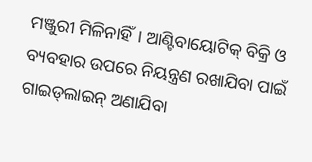ମଞ୍ଜୁରୀ ମିଳିନାହିଁ। ଆଣ୍ଟିବାୟୋଟିକ୍‌ ବିକ୍ରି ଓ ବ୍ୟବହାର ଉପରେ ନିୟନ୍ତ୍ରଣ ରଖାଯିବା ପାଇଁ ଗାଇଡ୍‌ଲାଇନ୍‌ ଅଣାଯିବା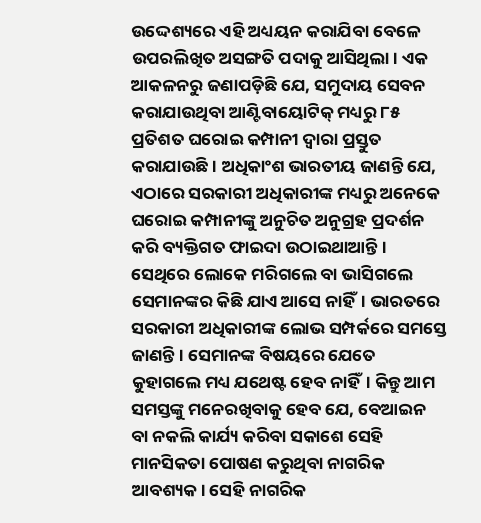ଉଦ୍ଦେଶ୍ୟରେ ଏହି ଅଧ୍ୟୟନ କରାଯିବା ବେଳେ ଉପରଲିଖିତ ଅସଙ୍ଗତି ପଦାକୁ ଆସିଥିଲା। ଏକ ଆକଳନରୁ ଜଣାପଡ଼ିଛି ଯେ, ସମୁଦାୟ ସେବନ କରାଯାଉଥିବା ଆଣ୍ଟିବାୟୋଟିକ୍‌ ମଧ୍ୟରୁ ୮୫ ପ୍ରତିଶତ ଘରୋଇ କମ୍ପାନୀ ଦ୍ୱାରା ପ୍ରସ୍ତୁତ କରାଯାଉଛି। ଅଧିକାଂଶ ଭାରତୀୟ ଜାଣନ୍ତି ଯେ, ଏଠାରେ ସରକାରୀ ଅଧିକାରୀଙ୍କ ମଧ୍ୟରୁ ଅନେକେ ଘରୋଇ କମ୍ପାନୀଙ୍କୁ ଅନୁଚିତ ଅନୁଗ୍ରହ ପ୍ରଦର୍ଶନ କରି ବ୍ୟକ୍ତିଗତ ଫାଇଦା ଉଠାଇଥାଆନ୍ତି। ସେଥିରେ ଲୋକେ ମରିଗଲେ ବା ଭାସିଗଲେ ସେମାନଙ୍କର କିଛି ଯାଏ ଆସେ ନାହିଁ। ଭାରତରେ ସରକାରୀ ଅଧିକାରୀଙ୍କ ଲୋଭ ସମ୍ପର୍କରେ ସମସ୍ତେ ଜାଣନ୍ତି। ସେମାନଙ୍କ ବିଷୟରେ ଯେତେ କୁହାଗଲେ ମଧ୍ୟ ଯଥେଷ୍ଟ ହେବ ନାହିଁ। କିନ୍ତୁ ଆମ ସମସ୍ତଙ୍କୁ ମନେରଖିବାକୁ ହେବ ଯେ, ବେଆଇନ ବା ନକଲି କାର୍ଯ୍ୟ କରିବା ସକାଶେ ସେହି ମାନସିକତା ପୋଷଣ କରୁଥିବା ନାଗରିକ ଆବଶ୍ୟକ। ସେହି ନାଗରିକ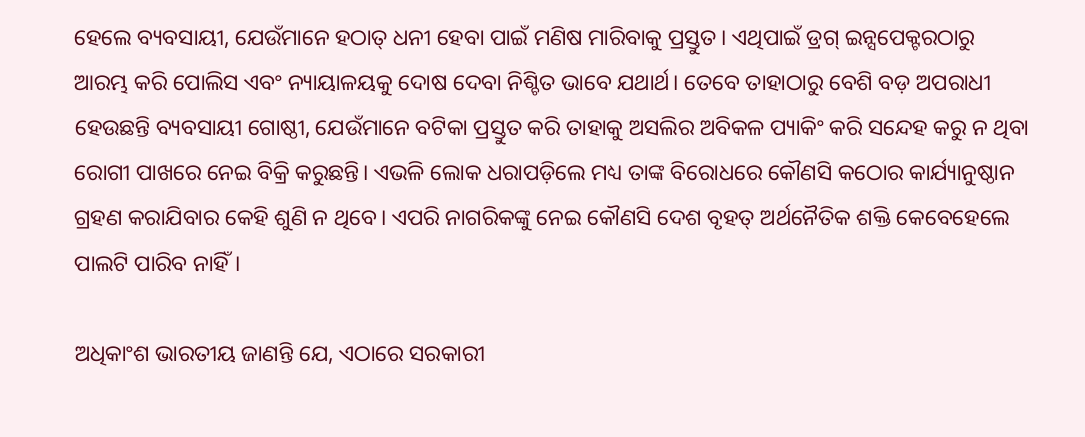ହେଲେ ବ୍ୟବସାୟୀ, ଯେଉଁମାନେ ହଠାତ୍‌ ଧନୀ ହେବା ପାଇଁ ମଣିଷ ମାରିବାକୁ ପ୍ରସ୍ତୁତ। ଏଥିପାଇଁ ଡ୍ରଗ୍‌ ଇନ୍ସପେକ୍ଟରଠାରୁ ଆରମ୍ଭ କରି ପୋଲିସ ଏବଂ ନ୍ୟାୟାଳୟକୁ ଦୋଷ ଦେବା ନିଶ୍ଚିତ ଭାବେ ଯଥାର୍ଥ। ତେବେ ତାହାଠାରୁ ବେଶି ବଡ଼ ଅପରାଧୀ ହେଉଛନ୍ତି ବ୍ୟବସାୟୀ ଗୋଷ୍ଠୀ, ଯେଉଁମାନେ ବଟିକା ପ୍ରସ୍ତୁତ କରି ତାହାକୁ ଅସଲିର ଅବିକଳ ପ୍ୟାକିଂ କରି ସନ୍ଦେହ କରୁ ନ ଥିବା ରୋଗୀ ପାଖରେ ନେଇ ବିକ୍ରି କରୁଛନ୍ତି। ଏଭଳି ଲୋକ ଧରାପଡ଼ିଲେ ମଧ୍ୟ ତାଙ୍କ ବିରୋଧରେ କୌଣସି କଠୋର କାର୍ଯ୍ୟାନୁଷ୍ଠାନ ଗ୍ରହଣ କରାଯିବାର କେହି ଶୁଣି ନ ଥିବେ। ଏପରି ନାଗରିକଙ୍କୁ ନେଇ କୌଣସି ଦେଶ ବୃହତ୍‌ ଅର୍ଥନୈତିକ ଶକ୍ତି କେବେହେଲେ ପାଲଟି ପାରିବ ନାହିଁ।

ଅଧିକାଂଶ ଭାରତୀୟ ଜାଣନ୍ତି ଯେ, ଏଠାରେ ସରକାରୀ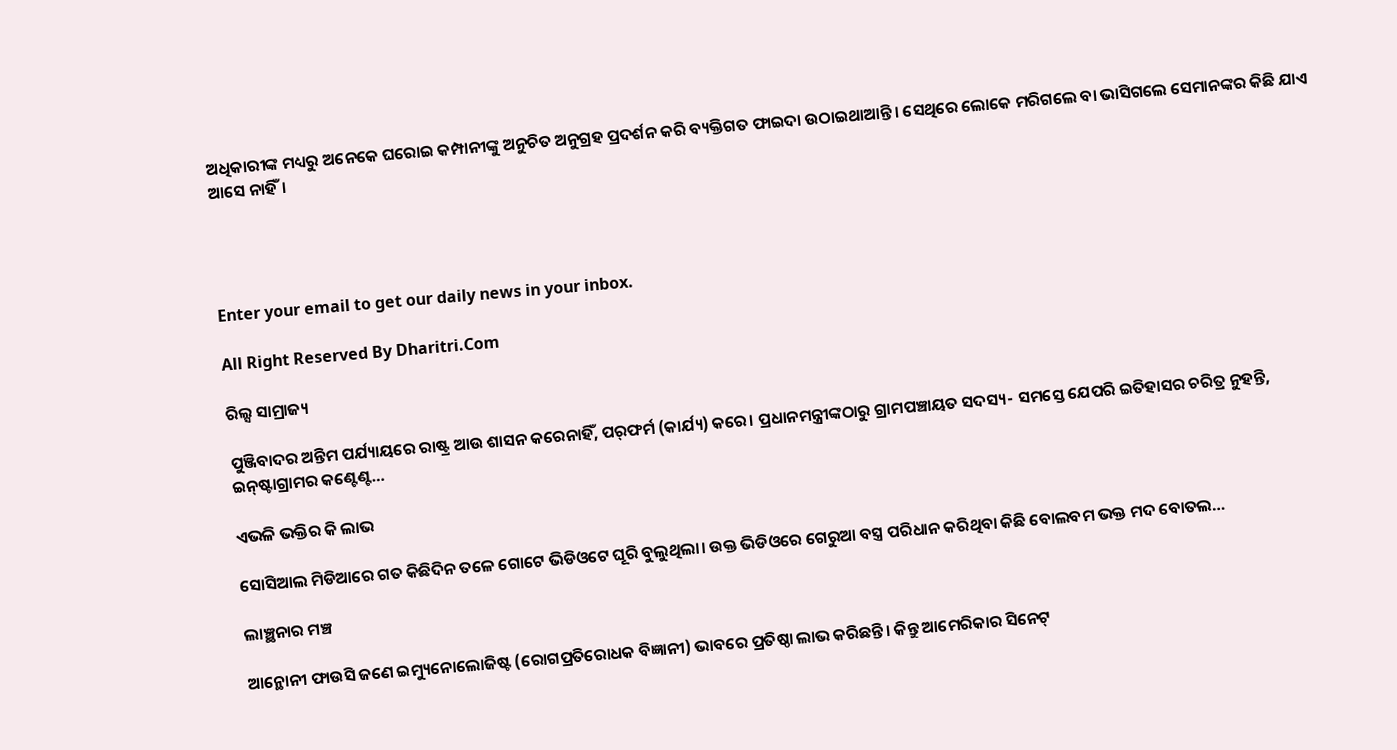ଅଧିକାରୀଙ୍କ ମଧ୍ୟରୁ ଅନେକେ ଘରୋଇ କମ୍ପାନୀଙ୍କୁ ଅନୁଚିତ ଅନୁଗ୍ରହ ପ୍ରଦର୍ଶନ କରି ବ୍ୟକ୍ତିଗତ ଫାଇଦା ଉଠାଇଥାଆନ୍ତି। ସେଥିରେ ଲୋକେ ମରିଗଲେ ବା ଭାସିଗଲେ ସେମାନଙ୍କର କିଛି ଯାଏ ଆସେ ନାହିଁ।




Enter your email to get our daily news in your inbox.

All Right Reserved By Dharitri.Com

ରିଲ୍ସ ସାମ୍ରାଜ୍ୟ

ପୁଞ୍ଜିବାଦର ଅନ୍ତିମ ପର୍ଯ୍ୟାୟରେ ରାଷ୍ଟ୍ର ଆଉ ଶାସନ କରେନାହିଁ, ପର୍‌ଫର୍ମ (କାର୍ଯ୍ୟ) କରେ। ପ୍ରଧାନମନ୍ତ୍ରୀଙ୍କଠାରୁ ଗ୍ରାମପଞ୍ଚାୟତ ସଦସ୍ୟ- ସମସ୍ତେ ଯେପରି ଇତିହାସର ଚରିତ୍ର ନୁହନ୍ତି, ଇନ୍‌ଷ୍ଟାଗ୍ରାମର କଣ୍ଟେଣ୍ଟ…

ଏଭଳି ଭକ୍ତିର କି ଲାଭ

ସୋସିଆଲ ମିଡିଆରେ ଗତ କିଛିଦିନ ତଳେ ଗୋଟେ ଭିଡିଓଟେ ଘୂରି ବୁଲୁଥିଲା। ଉକ୍ତ ଭିଡିଓରେ ଗେରୁଆ ବସ୍ତ୍ର ପରିଧାନ କରିଥିବା କିଛି ବୋଲବମ ଭକ୍ତ ମଦ ବୋତଲ…

ଲାଞ୍ଛନାର ମଞ୍ଚ

ଆନ୍ଥୋନୀ ଫାଉସି ଜଣେ ଇମ୍ୟୁନୋଲୋଜିଷ୍ଟ (ରୋଗପ୍ରତିରୋଧକ ବିଜ୍ଞାନୀ) ଭାବରେ ପ୍ରତିଷ୍ଠା ଲାଭ କରିଛନ୍ତି। କିନ୍ତୁ ଆମେରିକାର ସିନେଟ୍‌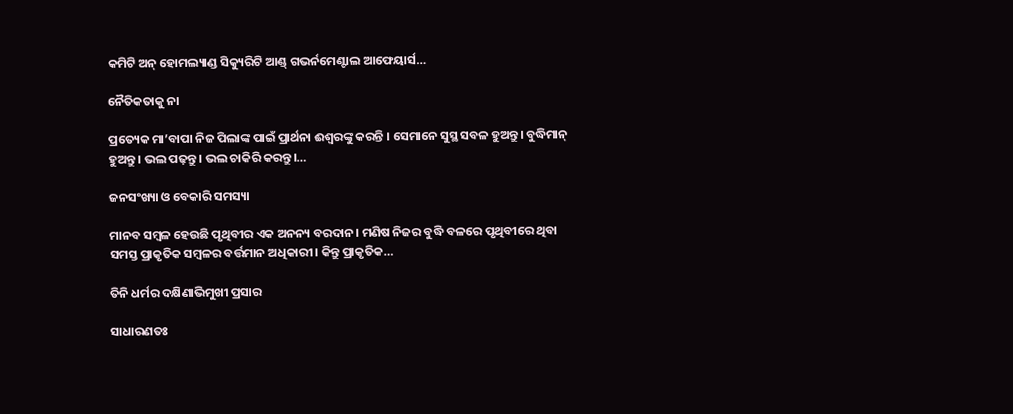କମିଟି ଅନ୍‌ ହୋମଲ୍ୟାଣ୍ଡ ସିକ୍ୟୁରିଟି ଆଣ୍ଡ୍‌ ଗଭର୍ନମେଣ୍ଟାଲ ଆଫେୟାର୍ସ…

ନୈତିକତାକୁ ନା

ପ୍ରତ୍ୟେକ ମା’ବାପା ନିଜ ପିଲାଙ୍କ ପାଇଁ ପ୍ରାର୍ଥନା ଈଶ୍ୱରଙ୍କୁ କରନ୍ତି । ସେମାନେ ସୁସ୍ଥ ସବଳ ହୁଅନ୍ତୁ। ବୁଦ୍ଧିମାନ୍‌ ହୁଅନ୍ତୁ। ଭଲ ପଢ଼ନ୍ତୁ। ଭଲ ଚାକିରି କରନ୍ତୁ।…

ଜନସଂଖ୍ୟା ଓ ବେକାରି ସମସ୍ୟା

ମାନବ ସମ୍ବଳ ହେଉଛି ପୃଥିବୀର ଏକ ଅନନ୍ୟ ବରଦାନ। ମଣିଷ ନିଜର ବୁଦ୍ଧି ବଳରେ ପୃଥିବୀରେ ଥିବା ସମସ୍ତ ପ୍ରାକୃତିକ ସମ୍ବଳର ବର୍ତ୍ତମାନ ଅଧିକାରୀ। କିନ୍ତୁ ପ୍ରାକୃତିକ…

ତିନି ଧର୍ମର ଦକ୍ଷିଣାଭିମୁଖୀ ପ୍ରସାର

ସାଧାରଣତଃ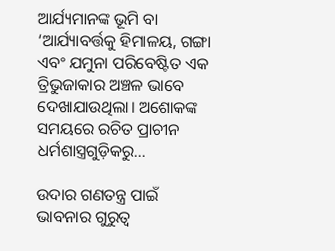ଆର୍ଯ୍ୟମାନଙ୍କ ଭୂମି ବା ‘ଆର୍ଯ୍ୟାବର୍ତ୍ତକୁ ହିମାଳୟ, ଗଙ୍ଗା ଏବଂ ଯମୁନା ପରିବେଷ୍ଟିତ ଏକ ତ୍ରିଭୁଜାକାର ଅଞ୍ଚଳ ଭାବେ ଦେଖାଯାଉଥିଲା। ଅଶୋକଙ୍କ ସମୟରେ ରଚିତ ପ୍ରାଚୀନ ଧର୍ମଶାସ୍ତ୍ରଗୁଡ଼ିକରୁ…

ଉଦାର ଗଣତନ୍ତ୍ର ପାଇଁ ଭାବନାର ଗୁରୁତ୍ୱ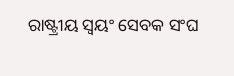ରାଷ୍ଟ୍ରୀୟ ସ୍ବୟଂ ସେବକ ସଂଘ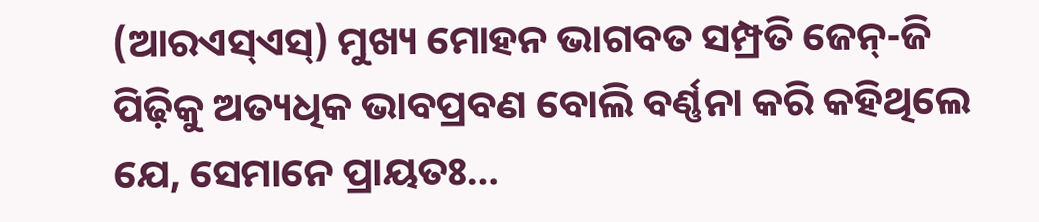(ଆରଏସ୍‌ଏସ୍‌) ମୁଖ୍ୟ ମୋହନ ଭାଗବତ ସମ୍ପ୍ରତି ଜେନ୍‌-ଜି ପିଢ଼ିକୁ ଅତ୍ୟଧିକ ଭାବପ୍ରବଣ ବୋଲି ବର୍ଣ୍ଣନା କରି କହିଥିଲେ ଯେ, ସେମାନେ ପ୍ରାୟତଃ…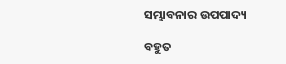ସମ୍ଭାବନାର ଉପପାଦ୍ୟ

ବହୁତ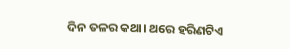ଦିନ ତଳର କଥା। ଥରେ ହରିଣଟିଏ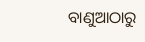ବାଣୁଆଠାରୁ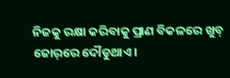ନିଜକୁ ରକ୍ଷା କରିବାକୁ ପ୍ରାଣ ବିକଳରେ ଖୁବ୍‌ ଜୋର୍‌ରେ ଦୌଡୁଥାଏ।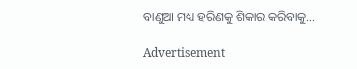ବାଣୁଆ ମଧ୍ୟ ହରିଣକୁ ଶିକାର କରିବାକୁ…

Advertisement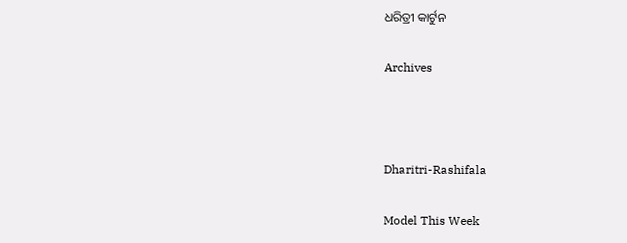ଧରିତ୍ରୀ କାର୍ଟୁନ

Archives



Dharitri-Rashifala

Model This Week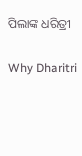ପିଲାଙ୍କ ଧରିତ୍ରୀ

Why Dharitri